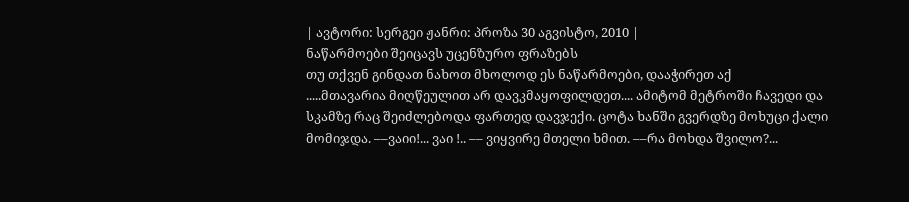| ავტორი: სერგეი ჟანრი: პროზა 30 აგვისტო, 2010 |
ნაწარმოები შეიცავს უცენზურო ფრაზებს
თუ თქვენ გინდათ ნახოთ მხოლოდ ეს ნაწარმოები, დააჭირეთ აქ
.....მთავარია მიღწეულით არ დავკმაყოფილდეთ.... ამიტომ მეტროში ჩავედი და სკამზე რაც შეიძლებოდა ფართედ დავჯექი. ცოტა ხანში გვერდზე მოხუცი ქალი მომიჯდა. ––ვაიი!... ვაი !.. –– ვიყვირე მთელი ხმით. ––რა მოხდა შვილო?...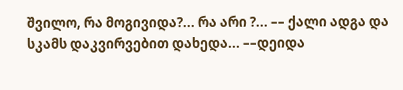შვილო, რა მოგივიდა?... რა არი ?... –– ქალი ადგა და სკამს დაკვირვებით დახედა... ––დეიდა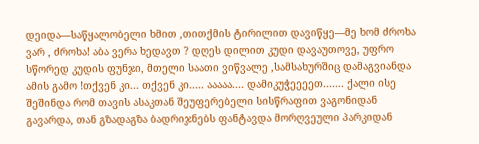დეიდა––საწყალობელი ხმით ,თითქმის ტირილით დავიწყე––მე ხომ ძროხა ვარ , ძროხა! აბა ვერა ხედავთ ? დღეს დილით კუდი დავაუთოვე, უფრო სწორედ კუდის ფუნჯი, მთელი საათი ვიწვალე ,სამსახურშიც დამაგვიანდა ამის გამო !თქვენ კი... თქვენ კი..... ააააა.... დამიკუჭეეეეთ....... ქალი ისე შეშინდა რომ თავის ასაკთან შეუფერებელი სისწრაფით ვაგონიდან გავარდა, თან გზადაგზა ბადრიჯნებს ფანტავდა მორღვეული პარკიდან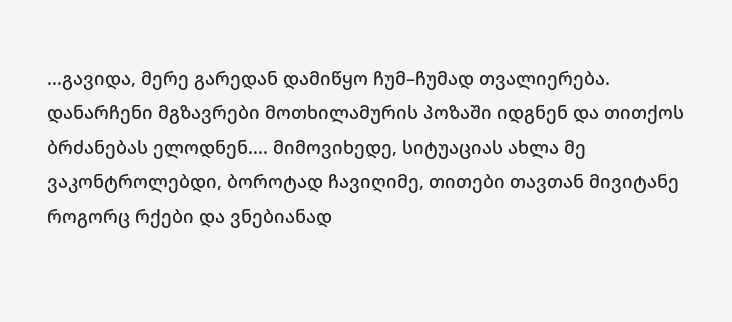...გავიდა, მერე გარედან დამიწყო ჩუმ–ჩუმად თვალიერება. დანარჩენი მგზავრები მოთხილამურის პოზაში იდგნენ და თითქოს ბრძანებას ელოდნენ.... მიმოვიხედე, სიტუაციას ახლა მე ვაკონტროლებდი, ბოროტად ჩავიღიმე, თითები თავთან მივიტანე როგორც რქები და ვნებიანად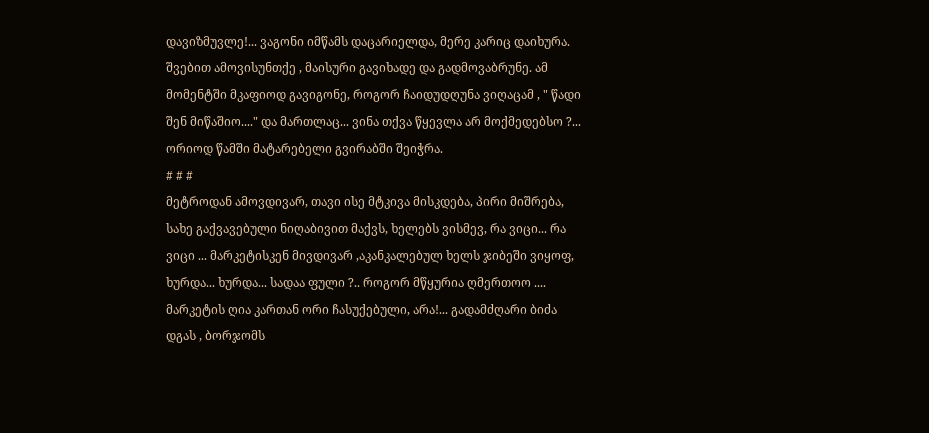დავიზმუვლე!... ვაგონი იმწამს დაცარიელდა, მერე კარიც დაიხურა. შვებით ამოვისუნთქე , მაისური გავიხადე და გადმოვაბრუნე. ამ მომენტში მკაფიოდ გავიგონე, როგორ ჩაიდუდღუნა ვიღაცამ , " წადი შენ მიწაშიო...." და მართლაც... ვინა თქვა წყევლა არ მოქმედებსო ?... ორიოდ წამში მატარებელი გვირაბში შეიჭრა.
# # #
მეტროდან ამოვდივარ, თავი ისე მტკივა მისკდება, პირი მიშრება, სახე გაქვავებული ნიღაბივით მაქვს, ხელებს ვისმევ, რა ვიცი... რა ვიცი ... მარკეტისკენ მივდივარ ,აკანკალებულ ხელს ჯიბეში ვიყოფ, ხურდა... ხურდა... სადაა ფული ?.. როგორ მწყურია ღმერთოო .... მარკეტის ღია კართან ორი ჩასუქებული, არა!... გადამძღარი ბიძა დგას , ბორჯომს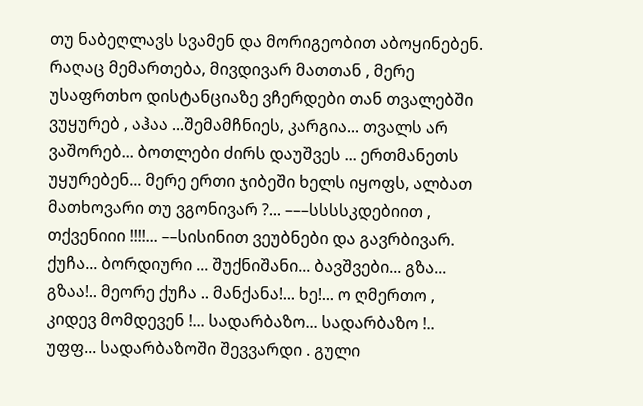თუ ნაბეღლავს სვამენ და მორიგეობით აბოყინებენ. რაღაც მემართება, მივდივარ მათთან , მერე უსაფრთხო დისტანციაზე ვჩერდები თან თვალებში ვუყურებ , აჰაა ...შემამჩნიეს, კარგია... თვალს არ ვაშორებ... ბოთლები ძირს დაუშვეს ... ერთმანეთს უყურებენ... მერე ერთი ჯიბეში ხელს იყოფს, ალბათ მათხოვარი თუ ვგონივარ ?... –––სსსსკდებიით , თქვენიიი !!!!... ––სისინით ვეუბნები და გავრბივარ. ქუჩა... ბორდიური ... შუქნიშანი... ბავშვები... გზა... გზაა!.. მეორე ქუჩა .. მანქანა!... ხე!... ო ღმერთო , კიდევ მომდევენ !... სადარბაზო... სადარბაზო !.. უფფ... სადარბაზოში შევვარდი . გული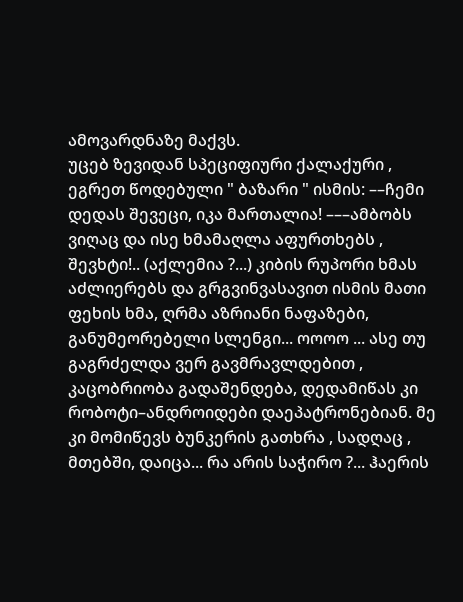ამოვარდნაზე მაქვს.
უცებ ზევიდან სპეციფიური ქალაქური , ეგრეთ წოდებული " ბაზარი " ისმის: ––ჩემი დედას შევეცი, იკა მართალია! –––ამბობს ვიღაც და ისე ხმამაღლა აფურთხებს , შევხტი!.. (აქლემია ?...) კიბის რუპორი ხმას აძლიერებს და გრგვინვასავით ისმის მათი ფეხის ხმა, ღრმა აზრიანი ნაფაზები, განუმეორებელი სლენგი... ოოოო ... ასე თუ გაგრძელდა ვერ გავმრავლდებით , კაცობრიობა გადაშენდება, დედამიწას კი რობოტი–ანდროიდები დაეპატრონებიან. მე კი მომიწევს ბუნკერის გათხრა , სადღაც , მთებში, დაიცა... რა არის საჭირო ?... ჰაერის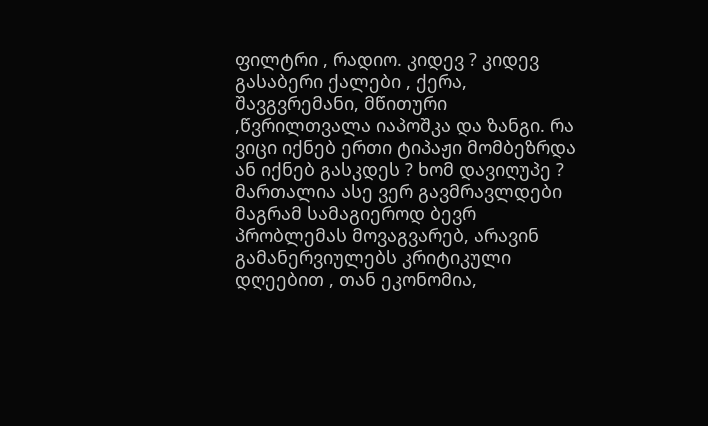ფილტრი , რადიო. კიდევ ? კიდევ გასაბერი ქალები , ქერა, შავგვრემანი, მწითური ,წვრილთვალა იაპოშკა და ზანგი. რა ვიცი იქნებ ერთი ტიპაჟი მომბეზრდა ან იქნებ გასკდეს ? ხომ დავიღუპე ? მართალია ასე ვერ გავმრავლდები მაგრამ სამაგიეროდ ბევრ პრობლემას მოვაგვარებ, არავინ გამანერვიულებს კრიტიკული დღეებით , თან ეკონომია,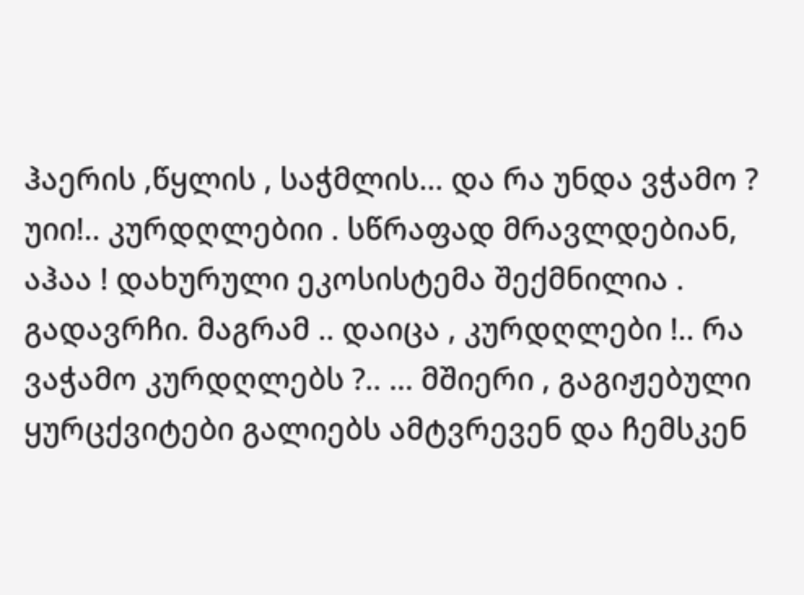ჰაერის ,წყლის , საჭმლის... და რა უნდა ვჭამო ? უიი!.. კურდღლებიი . სწრაფად მრავლდებიან, აჰაა ! დახურული ეკოსისტემა შექმნილია . გადავრჩი. მაგრამ .. დაიცა , კურდღლები !.. რა ვაჭამო კურდღლებს ?.. ... მშიერი , გაგიჟებული ყურცქვიტები გალიებს ამტვრევენ და ჩემსკენ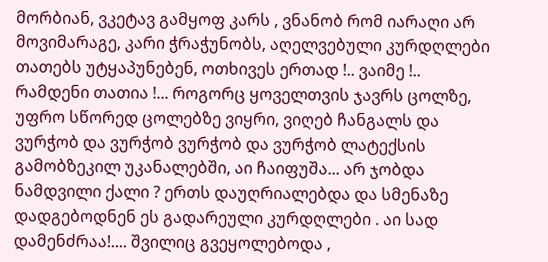მორბიან, ვკეტავ გამყოფ კარს , ვნანობ რომ იარაღი არ მოვიმარაგე, კარი ჭრაჭუნობს, აღელვებული კურდღლები თათებს უტყაპუნებენ, ოთხივეს ერთად !.. ვაიმე !.. რამდენი თათია !... როგორც ყოველთვის ჯავრს ცოლზე, უფრო სწორედ ცოლებზე ვიყრი, ვიღებ ჩანგალს და ვურჭობ და ვურჭობ ვურჭობ და ვურჭობ ლატექსის გამობზეკილ უკანალებში, აი ჩაიფუშა... არ ჯობდა ნამდვილი ქალი ? ერთს დაუღრიალებდა და სმენაზე დადგებოდნენ ეს გადარეული კურდღლები . აი სად დამენძრაა!.... შვილიც გვეყოლებოდა ,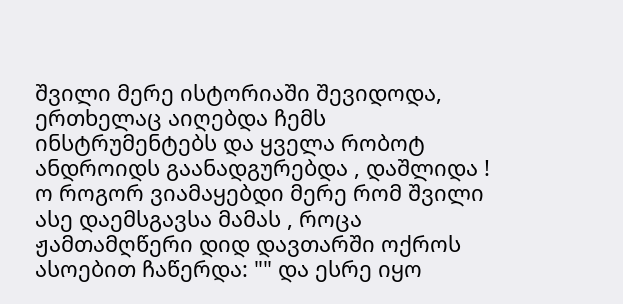შვილი მერე ისტორიაში შევიდოდა, ერთხელაც აიღებდა ჩემს ინსტრუმენტებს და ყველა რობოტ ანდროიდს გაანადგურებდა , დაშლიდა ! ო როგორ ვიამაყებდი მერე რომ შვილი ასე დაემსგავსა მამას , როცა ჟამთამღწერი დიდ დავთარში ოქროს ასოებით ჩაწერდა: "" და ესრე იყო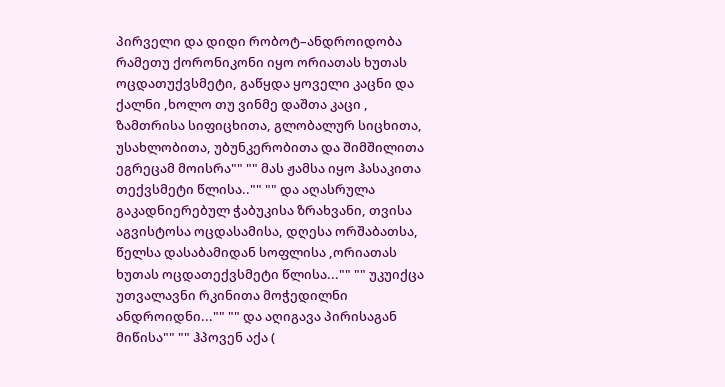პირველი და დიდი რობოტ–ანდროიდობა რამეთუ ქორონიკონი იყო ორიათას ხუთას ოცდათუქვსმეტი, გაწყდა ყოველი კაცნი და ქალნი ,ხოლო თუ ვინმე დაშთა კაცი , ზამთრისა სიფიცხითა, გლობალურ სიცხითა, უსახლობითა, უბუნკერობითა და შიმშილითა ეგრეცამ მოისრა"" "" მას ჟამსა იყო ჰასაკითა თექვსმეტი წლისა.."" "" და აღასრულა გაკადნიერებულ ჭაბუკისა ზრახვანი, თვისა აგვისტოსა ოცდასამისა, დღესა ორშაბათსა, წელსა დასაბამიდან სოფლისა ,ორიათას ხუთას ოცდათექვსმეტი წლისა..."" "" უკუიქცა უთვალავნი რკინითა მოჭედილნი ანდროიდნი..."" "" და აღიგავა პირისაგან მიწისა"" "" ჰპოვენ აქა (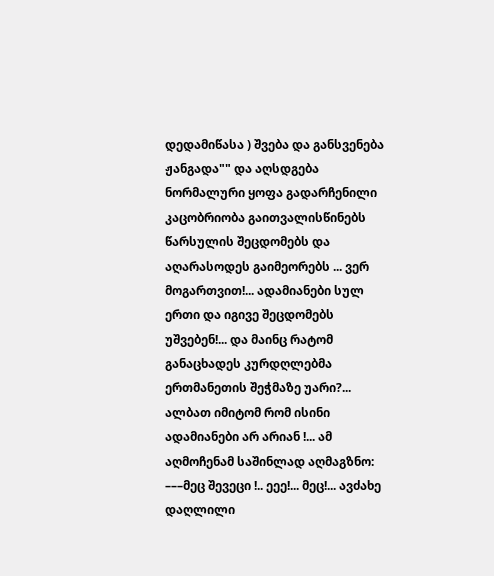დედამიწასა ) შვება და განსვენება ჟანგადა"" და აღსდგება ნორმალური ყოფა გადარჩენილი კაცობრიობა გაითვალისწინებს წარსულის შეცდომებს და აღარასოდეს გაიმეორებს ... ვერ მოგართვით!... ადამიანები სულ ერთი და იგივე შეცდომებს უშვებენ!... და მაინც რატომ განაცხადეს კურდღლებმა ერთმანეთის შეჭმაზე უარი?... ალბათ იმიტომ რომ ისინი ადამიანები არ არიან !... ამ აღმოჩენამ საშინლად აღმაგზნო: –––მეც შევეცი !.. ეეე!... მეც!... ავძახე დაღლილი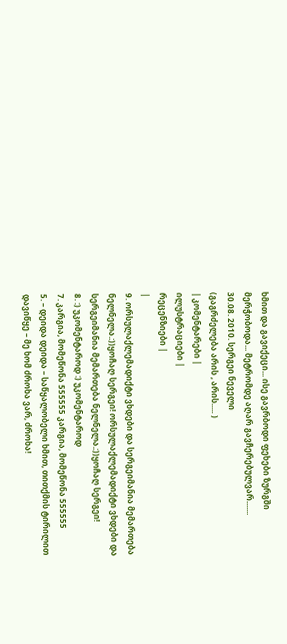ხმით და გავიქეცი... ისე გავრბოდი ფეხები ზურგში მერჭობოდა... მეტრომდე აღარ გავჩერებულვარ.......
30.08. 2010. სერგეი ნეველი
(გაგრძელება არის , არის..... )
| კომენტარები |
ილუსტრაციები |
რეცენზიები |
|
9. ორსულაქლემადიქტი ვხდები და სერგეიმანია მემართება ნელნელა.:))ყოჩაღ სერგეი! ორსულაქლემადიქტი ვხდები და სერგეიმანია მემართება ნელნელა.:))ყოჩაღ სერგეი!
8. :) უკომენტაროდ :) უკომენტაროდ
7. კარგია, მომეწონა 555555 კარგია, მომეწონა 555555
5. – დეიდა დეიდა – საწყალობელი ხმით, თითქმის ტირილით დავიწყე – მე ხომ ძროხა ვარ, ძროხა!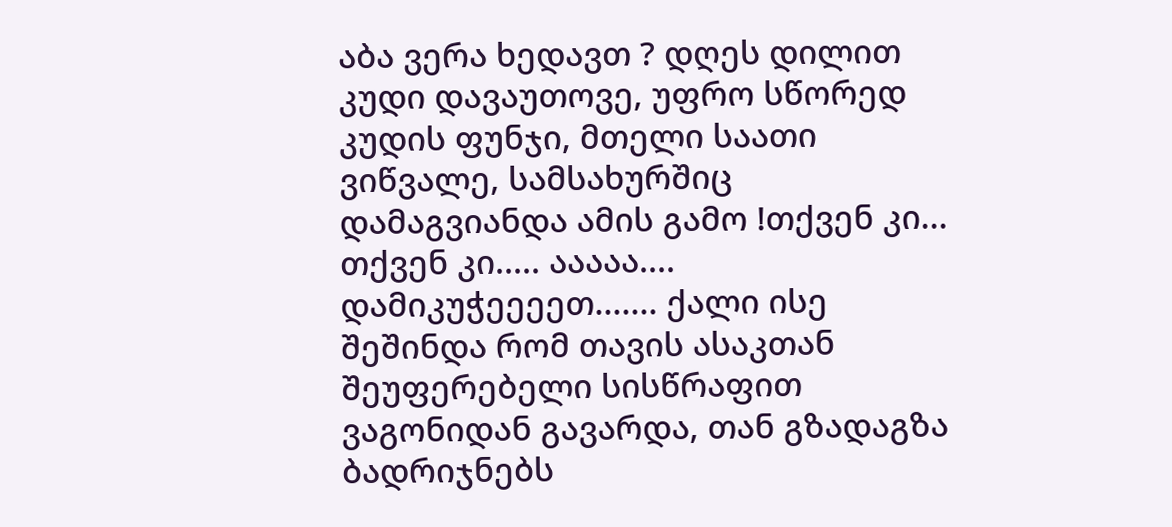აბა ვერა ხედავთ ? დღეს დილით კუდი დავაუთოვე, უფრო სწორედ კუდის ფუნჯი, მთელი საათი ვიწვალე, სამსახურშიც დამაგვიანდა ამის გამო !თქვენ კი... თქვენ კი..... ააააა.... დამიკუჭეეეეთ....... ქალი ისე შეშინდა რომ თავის ასაკთან შეუფერებელი სისწრაფით ვაგონიდან გავარდა, თან გზადაგზა ბადრიჯნებს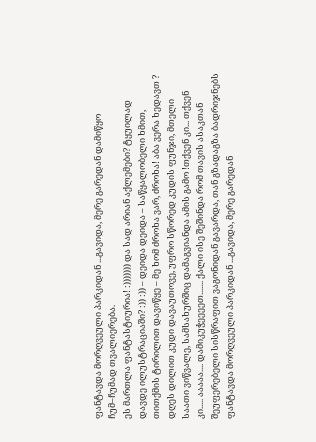ფანტავდა მორღვეული პარკიდან ...გავიდა, მერე გარედან დამიწყო ჩუმ–ჩუმად თვალიერება.
ეს მართლა ფანტასტიურია! :))))))) და სად არიან აქლემები? ტყუილად დავდე ილუსტრაციაში? :)) :)) – დეიდა დეიდა – საწყალობელი ხმით, თითქმის ტირილით დავიწყე – მე ხომ ძროხა ვარ, ძროხა! აბა ვერა ხედავთ ? დღეს დილით კუდი დავაუთოვე, უფრო სწორედ კუდის ფუნჯი, მთელი საათი ვიწვალე, სამსახურშიც დამაგვიანდა ამის გამო !თქვენ კი... თქვენ კი..... ააააა.... დამიკუჭეეეეთ....... ქალი ისე შეშინდა რომ თავის ასაკთან შეუფერებელი სისწრაფით ვაგონიდან გავარდა, თან გზადაგზა ბადრიჯნებს ფანტავდა მორღვეული პარკიდან ...გავიდა, მერე გარედან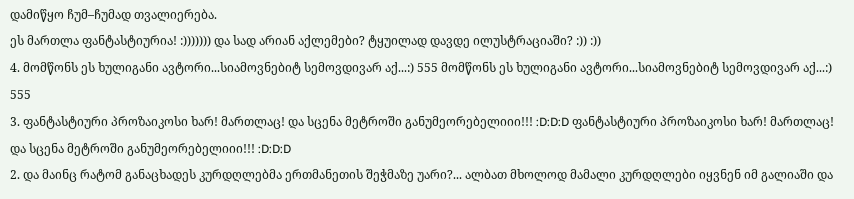დამიწყო ჩუმ–ჩუმად თვალიერება.
ეს მართლა ფანტასტიურია! :))))))) და სად არიან აქლემები? ტყუილად დავდე ილუსტრაციაში? :)) :))
4. მომწონს ეს ხულიგანი ავტორი...სიამოვნებიტ სემოვდივარ აქ...:) 555 მომწონს ეს ხულიგანი ავტორი...სიამოვნებიტ სემოვდივარ აქ...:) 555
3. ფანტასტიური პროზაიკოსი ხარ! მართლაც! და სცენა მეტროში განუმეორებელიიი!!! :D:D:D ფანტასტიური პროზაიკოსი ხარ! მართლაც! და სცენა მეტროში განუმეორებელიიი!!! :D:D:D
2. და მაინც რატომ განაცხადეს კურდღლებმა ერთმანეთის შეჭმაზე უარი?... ალბათ მხოლოდ მამალი კურდღლები იყვნენ იმ გალიაში და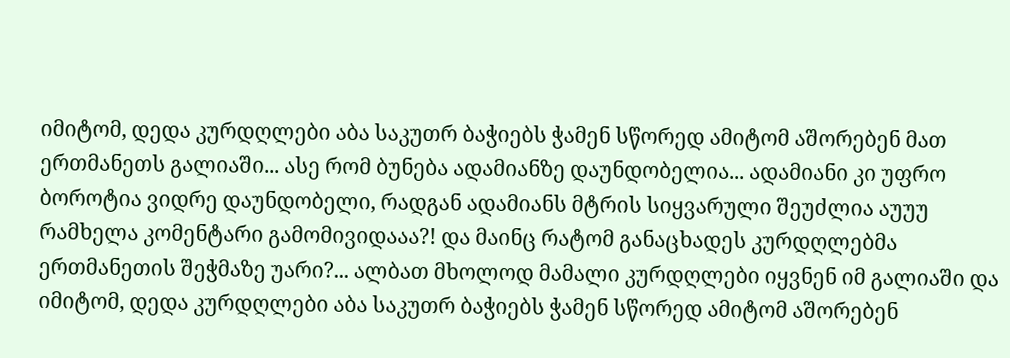იმიტომ, დედა კურდღლები აბა საკუთრ ბაჭიებს ჭამენ სწორედ ამიტომ აშორებენ მათ ერთმანეთს გალიაში... ასე რომ ბუნება ადამიანზე დაუნდობელია... ადამიანი კი უფრო ბოროტია ვიდრე დაუნდობელი, რადგან ადამიანს მტრის სიყვარული შეუძლია აუუუ რამხელა კომენტარი გამომივიდააა?! და მაინც რატომ განაცხადეს კურდღლებმა ერთმანეთის შეჭმაზე უარი?... ალბათ მხოლოდ მამალი კურდღლები იყვნენ იმ გალიაში და იმიტომ, დედა კურდღლები აბა საკუთრ ბაჭიებს ჭამენ სწორედ ამიტომ აშორებენ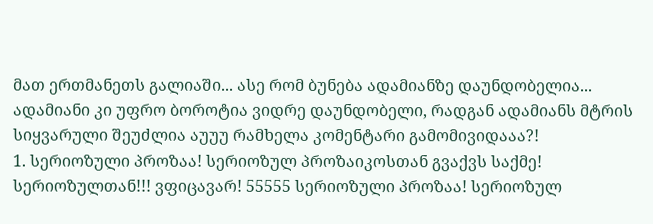მათ ერთმანეთს გალიაში... ასე რომ ბუნება ადამიანზე დაუნდობელია... ადამიანი კი უფრო ბოროტია ვიდრე დაუნდობელი, რადგან ადამიანს მტრის სიყვარული შეუძლია აუუუ რამხელა კომენტარი გამომივიდააა?!
1. სერიოზული პროზაა! სერიოზულ პროზაიკოსთან გვაქვს საქმე! სერიოზულთან!!! ვფიცავარ! 55555 სერიოზული პროზაა! სერიოზულ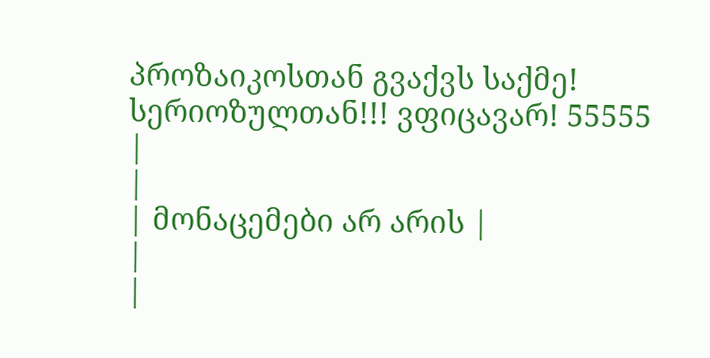პროზაიკოსთან გვაქვს საქმე! სერიოზულთან!!! ვფიცავარ! 55555
|
|
| მონაცემები არ არის |
|
|